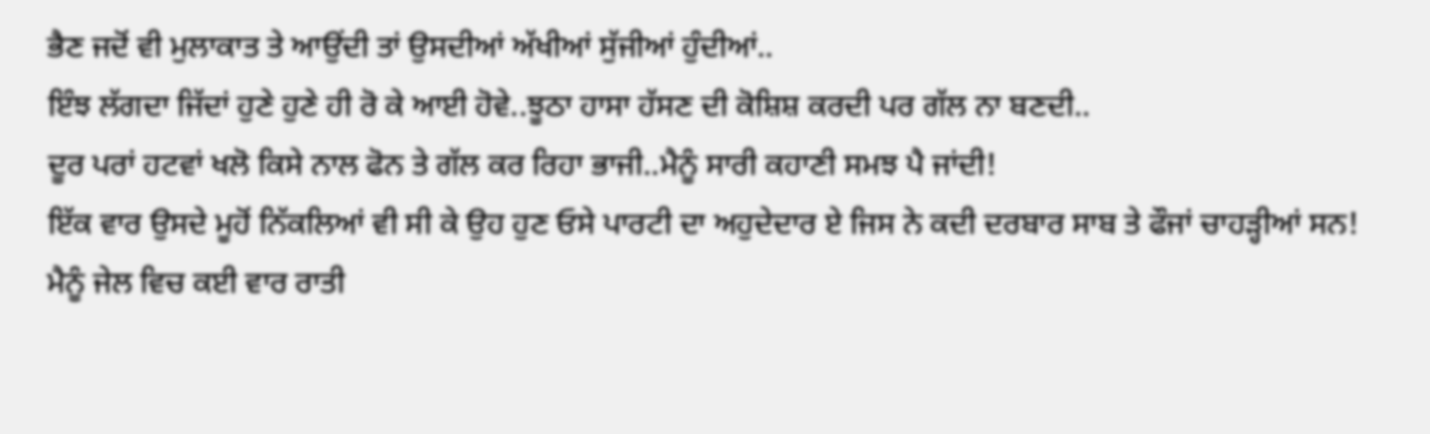ਭੈਣ ਜਦੋਂ ਵੀ ਮੁਲਾਕਾਤ ਤੇ ਆਉਂਦੀ ਤਾਂ ਉਸਦੀਆਂ ਅੱਖੀਆਂ ਸੁੱਜੀਆਂ ਹੁੰਦੀਆਂ..
ਇੰਝ ਲੱਗਦਾ ਜਿੱਦਾਂ ਹੁਣੇ ਹੁਣੇ ਹੀ ਰੋ ਕੇ ਆਈ ਹੋਵੇ..ਝੂਠਾ ਹਾਸਾ ਹੱਸਣ ਦੀ ਕੋਸ਼ਿਸ਼ ਕਰਦੀ ਪਰ ਗੱਲ ਨਾ ਬਣਦੀ..
ਦੂਰ ਪਰਾਂ ਹਟਵਾਂ ਖਲੋ ਕਿਸੇ ਨਾਲ ਫੋਨ ਤੇ ਗੱਲ ਕਰ ਰਿਹਾ ਭਾਜੀ..ਮੈਨੂੰ ਸਾਰੀ ਕਹਾਣੀ ਸਮਝ ਪੈ ਜਾਂਦੀ!
ਇੱਕ ਵਾਰ ਉਸਦੇ ਮੂਹੋਂ ਨਿੱਕਲਿਆਂ ਵੀ ਸੀ ਕੇ ਉਹ ਹੁਣ ਓਸੇ ਪਾਰਟੀ ਦਾ ਅਹੁਦੇਦਾਰ ਏ ਜਿਸ ਨੇ ਕਦੀ ਦਰਬਾਰ ਸਾਬ ਤੇ ਫੌਜਾਂ ਚਾਹੜ੍ਹੀਆਂ ਸਨ!
ਮੈਨੂੰ ਜੇਲ ਵਿਚ ਕਈ ਵਾਰ ਰਾਤੀ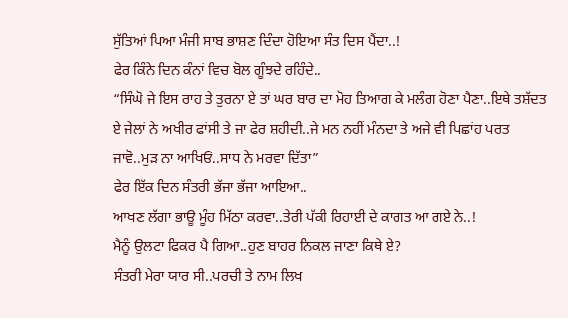ਸੁੱਤਿਆਂ ਪਿਆ ਮੰਜੀ ਸਾਬ ਭਾਸ਼ਣ ਦਿੰਦਾ ਹੋਇਆ ਸੰਤ ਦਿਸ ਪੈਂਦਾ..!
ਫੇਰ ਕਿੰਨੇ ਦਿਨ ਕੰਨਾਂ ਵਿਚ ਬੋਲ ਗੂੰਝਦੇ ਰਹਿੰਦੇ..
“ਸਿੰਘੋ ਜੇ ਇਸ ਰਾਹ ਤੇ ਤੁਰਨਾ ਏ ਤਾਂ ਘਰ ਬਾਰ ਦਾ ਮੋਹ ਤਿਆਗ ਕੇ ਮਲੰਗ ਹੋਣਾ ਪੈਣਾ..ਇਥੇ ਤਸ਼ੱਦਤ ਏ ਜੇਲਾਂ ਨੇ ਅਖੀਰ ਫਾਂਸੀ ਤੇ ਜਾ ਫੇਰ ਸ਼ਹੀਦੀ..ਜੇ ਮਨ ਨਹੀਂ ਮੰਨਦਾ ਤੇ ਅਜੇ ਵੀ ਪਿਛਾਂਹ ਪਰਤ ਜਾਵੋ..ਮੁੜ ਨਾ ਆਖਿਓਂ..ਸਾਧ ਨੇ ਮਰਵਾ ਦਿੱਤਾ”
ਫੇਰ ਇੱਕ ਦਿਨ ਸੰਤਰੀ ਭੱਜਾ ਭੱਜਾ ਆਇਆ..
ਆਖਣ ਲੱਗਾ ਭਾਊ ਮੂੰਹ ਮਿੱਠਾ ਕਰਵਾ..ਤੇਰੀ ਪੱਕੀ ਰਿਹਾਈ ਦੇ ਕਾਗਤ ਆ ਗਏ ਨੇ..!
ਮੈਨੂੰ ਉਲਟਾ ਫਿਕਰ ਪੈ ਗਿਆ..ਹੁਣ ਬਾਹਰ ਨਿਕਲ ਜਾਣਾ ਕਿਥੇ ਏ?
ਸੰਤਰੀ ਮੇਰਾ ਯਾਰ ਸੀ..ਪਰਚੀ ਤੇ ਨਾਮ ਲਿਖ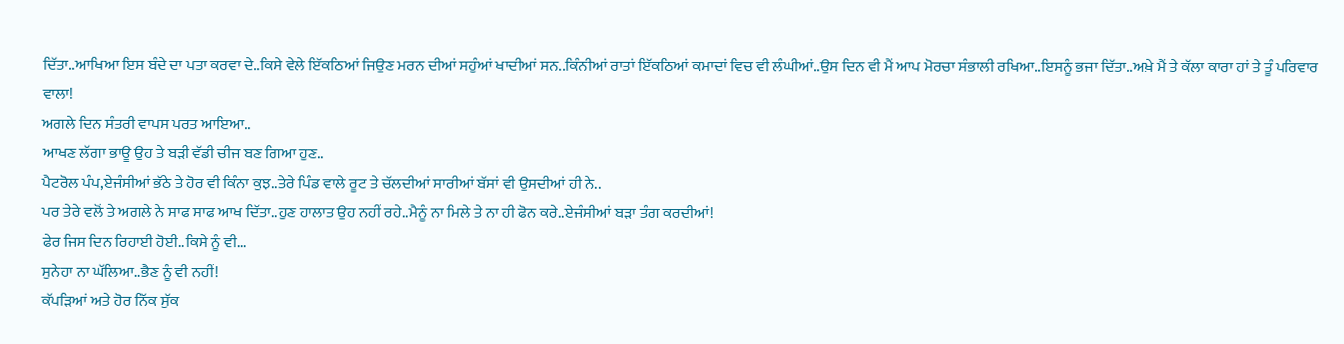ਦਿੱਤਾ..ਆਖਿਆ ਇਸ ਬੰਦੇ ਦਾ ਪਤਾ ਕਰਵਾ ਦੇ..ਕਿਸੇ ਵੇਲੇ ਇੱਕਠਿਆਂ ਜਿਉਣ ਮਰਨ ਦੀਆਂ ਸਹੁੰਆਂ ਖਾਦੀਆਂ ਸਨ..ਕਿੰਨੀਆਂ ਰਾਤਾਂ ਇੱਕਠਿਆਂ ਕਮਾਦਾਂ ਵਿਚ ਵੀ ਲੰਘੀਆਂ..ਉਸ ਦਿਨ ਵੀ ਮੈਂ ਆਪ ਮੋਰਚਾ ਸੰਭਾਲੀ ਰਖਿਆ..ਇਸਨੂੰ ਭਜਾ ਦਿੱਤਾ..ਅਖ਼ੇ ਮੈਂ ਤੇ ਕੱਲਾ ਕਾਰਾ ਹਾਂ ਤੇ ਤੂੰ ਪਰਿਵਾਰ ਵਾਲਾ!
ਅਗਲੇ ਦਿਨ ਸੰਤਰੀ ਵਾਪਸ ਪਰਤ ਆਇਆ..
ਆਖਣ ਲੱਗਾ ਭਾਊ ਉਹ ਤੇ ਬੜੀ ਵੱਡੀ ਚੀਜ ਬਣ ਗਿਆ ਹੁਣ..
ਪੈਟਰੋਲ ਪੰਪ,ਏਜੰਸੀਆਂ ਭੱਠੇ ਤੇ ਹੋਰ ਵੀ ਕਿੰਨਾ ਕੁਝ..ਤੇਰੇ ਪਿੰਡ ਵਾਲੇ ਰੂਟ ਤੇ ਚੱਲਦੀਆਂ ਸਾਰੀਆਂ ਬੱਸਾਂ ਵੀ ਉਸਦੀਆਂ ਹੀ ਨੇ..
ਪਰ ਤੇਰੇ ਵਲੋਂ ਤੇ ਅਗਲੇ ਨੇ ਸਾਫ ਸਾਫ ਆਖ ਦਿੱਤਾ..ਹੁਣ ਹਾਲਾਤ ਉਹ ਨਹੀਂ ਰਹੇ..ਮੈਨੂੰ ਨਾ ਮਿਲੇ ਤੇ ਨਾ ਹੀ ਫੋਨ ਕਰੇ..ਏਜੰਸੀਆਂ ਬੜਾ ਤੰਗ ਕਰਦੀਆਂ!
ਫੇਰ ਜਿਸ ਦਿਨ ਰਿਹਾਈ ਹੋਈ..ਕਿਸੇ ਨੂੰ ਵੀ...
ਸੁਨੇਹਾ ਨਾ ਘੱਲਿਆ..ਭੈਣ ਨੂੰ ਵੀ ਨਹੀਂ!
ਕੱਪੜਿਆਂ ਅਤੇ ਹੋਰ ਨਿੱਕ ਸੁੱਕ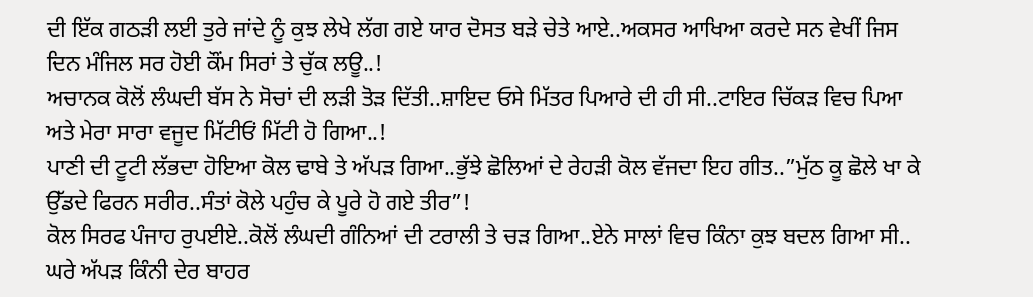ਦੀ ਇੱਕ ਗਠੜੀ ਲਈ ਤੁਰੇ ਜਾਂਦੇ ਨੂੰ ਕੁਝ ਲੇਖੇ ਲੱਗ ਗਏ ਯਾਰ ਦੋਸਤ ਬੜੇ ਚੇਤੇ ਆਏ..ਅਕਸਰ ਆਖਿਆ ਕਰਦੇ ਸਨ ਵੇਖੀਂ ਜਿਸ ਦਿਨ ਮੰਜਿਲ ਸਰ ਹੋਈ ਕੌਂਮ ਸਿਰਾਂ ਤੇ ਚੁੱਕ ਲਊ..!
ਅਚਾਨਕ ਕੋਲੋਂ ਲੰਘਦੀ ਬੱਸ ਨੇ ਸੋਚਾਂ ਦੀ ਲੜੀ ਤੋੜ ਦਿੱਤੀ..ਸ਼ਾਇਦ ਓਸੇ ਮਿੱਤਰ ਪਿਆਰੇ ਦੀ ਹੀ ਸੀ..ਟਾਇਰ ਚਿੱਕੜ ਵਿਚ ਪਿਆ ਅਤੇ ਮੇਰਾ ਸਾਰਾ ਵਜੂਦ ਮਿੱਟੀਓਂ ਮਿੱਟੀ ਹੋ ਗਿਆ..!
ਪਾਣੀ ਦੀ ਟੂਟੀ ਲੱਭਦਾ ਹੋਇਆ ਕੋਲ ਢਾਬੇ ਤੇ ਅੱਪੜ ਗਿਆ..ਭੁੱਝੇ ਛੋਲਿਆਂ ਦੇ ਰੇਹੜੀ ਕੋਲ ਵੱਜਦਾ ਇਹ ਗੀਤ..”ਮੁੱਠ ਕੂ ਛੋਲੇ ਖਾ ਕੇ ਉੱਡਦੇ ਫਿਰਨ ਸਰੀਰ..ਸੰਤਾਂ ਕੋਲੇ ਪਹੁੰਚ ਕੇ ਪੂਰੇ ਹੋ ਗਏ ਤੀਰ”!
ਕੋਲ ਸਿਰਫ ਪੰਜਾਹ ਰੁਪਈਏ..ਕੋਲੋਂ ਲੰਘਦੀ ਗੰਨਿਆਂ ਦੀ ਟਰਾਲੀ ਤੇ ਚੜ ਗਿਆ..ਏਨੇ ਸਾਲਾਂ ਵਿਚ ਕਿੰਨਾ ਕੁਝ ਬਦਲ ਗਿਆ ਸੀ..
ਘਰੇ ਅੱਪੜ ਕਿੰਨੀ ਦੇਰ ਬਾਹਰ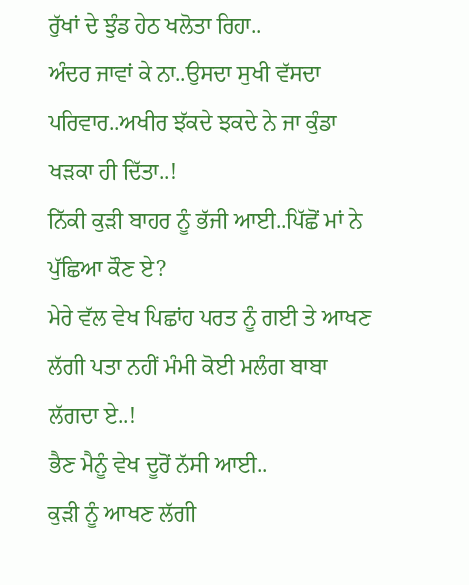ਰੁੱਖਾਂ ਦੇ ਝੁੰਡ ਹੇਠ ਖਲੋਤਾ ਰਿਹਾ..
ਅੰਦਰ ਜਾਵਾਂ ਕੇ ਨਾ..ਉਸਦਾ ਸੁਖੀ ਵੱਸਦਾ ਪਰਿਵਾਰ..ਅਖੀਰ ਝੱਕਦੇ ਝਕਦੇ ਨੇ ਜਾ ਕੁੰਡਾ ਖੜਕਾ ਹੀ ਦਿੱਤਾ..!
ਨਿੱਕੀ ਕੁੜੀ ਬਾਹਰ ਨੂੰ ਭੱਜੀ ਆਈ..ਪਿੱਛੋਂ ਮਾਂ ਨੇ ਪੁੱਛਿਆ ਕੌਣ ਏ?
ਮੇਰੇ ਵੱਲ ਵੇਖ ਪਿਛਾਂਹ ਪਰਤ ਨੂੰ ਗਈ ਤੇ ਆਖਣ ਲੱਗੀ ਪਤਾ ਨਹੀਂ ਮੰਮੀ ਕੋਈ ਮਲੰਗ ਬਾਬਾ ਲੱਗਦਾ ਏ..!
ਭੈਣ ਮੈਨੂੰ ਵੇਖ ਦੂਰੋਂ ਨੱਸੀ ਆਈ..
ਕੁੜੀ ਨੂੰ ਆਖਣ ਲੱਗੀ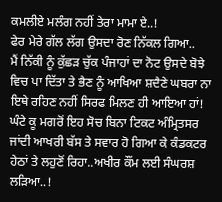ਕਮਲੀਏ ਮਲੰਗ ਨਹੀਂ ਤੇਰਾ ਮਾਮਾ ਏ..!
ਫੇਰ ਮੇਰੇ ਗੱਲ ਲੱਗ ਉਸਦਾ ਰੋਣ ਨਿੱਕਲ ਗਿਆ..
ਮੈਂ ਨਿੱਕੀ ਨੂੰ ਕੁੱਛੜ ਚੁੱਕ ਪੰਜਾਹਾਂ ਦਾ ਨੋਟ ਉਸਦੇ ਬੋਝੇ ਵਿਚ ਪਾ ਦਿੱਤਾ ਤੇ ਭੈਣ ਨੂੰ ਆਖਿਆ ਸ਼ਦੈਣੇ ਘਬਰਾ ਨਾ ਇਥੇ ਰਹਿਣ ਨਹੀਂ ਸਿਰਫ ਮਿਲਣ ਹੀ ਆਇਆ ਹਾਂ!
ਘੰਟੇ ਕੂ ਮਗਰੋਂ ਇਹ ਸੋਚ ਬਿਨਾ ਟਿਕਟ ਅੰਮ੍ਰਿਤਸਰ ਜਾਂਦੀ ਆਖਰੀ ਬੱਸ ਤੇ ਸਵਾਰ ਹੋ ਗਿਆ ਕੇ ਕੰਡਕਟਰ ਹੇਠਾਂ ਤੇ ਲਹੁਣੋਂ ਰਿਹਾ..ਅਖੀਰ ਕੌਂਮ ਲਈ ਸੰਘਰਸ਼ ਲੜਿਆ..!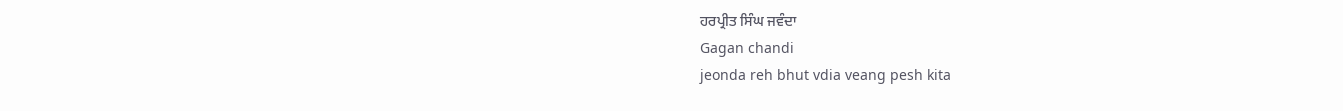ਹਰਪ੍ਰੀਤ ਸਿੰਘ ਜਵੰਦਾ
Gagan chandi
jeonda reh bhut vdia veang pesh kita